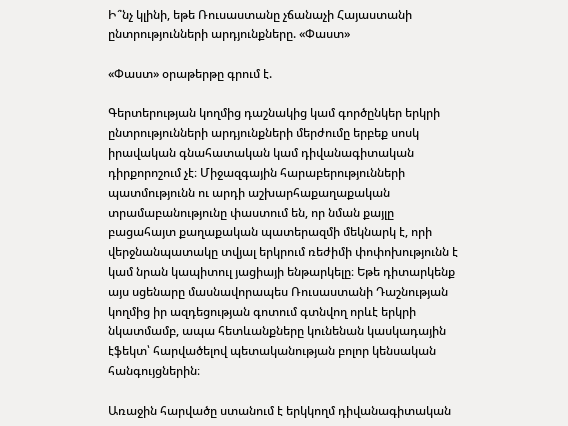Ի՞նչ կլինի, եթե Ռուսաստանը չճանաչի Հայաստանի ընտրությունների արդյունքները. «Փաստ»

«Փաստ» օրաթերթը գրում է.

Գերտերության կողմից դաշնակից կամ գործընկեր երկրի ընտրությունների արդյունքների մերժումը երբեք սոսկ իրավական գնահատական կամ դիվանագիտական դիրքորոշում չէ։ Միջազգային հարաբերությունների պատմությունն ու արդի աշխարհաքաղաքական տրամաբանությունը փաստում են, որ նման քայլը բացահայտ քաղաքական պատերազմի մեկնարկ է, որի վերջնանպատակը տվյալ երկրում ռեժիմի փոփոխությունն է կամ նրան կապիտուլ յացիայի ենթարկելը։ Եթե դիտարկենք այս սցենարը մասնավորապես Ռուսաստանի Դաշնության կողմից իր ազդեցության գոտում գտնվող որևէ երկրի նկատմամբ, ապա հետևանքները կունենան կասկադային էֆեկտ՝ հարվածելով պետականության բոլոր կենսական հանգույցներին։

Առաջին հարվածը ստանում է երկկողմ դիվանագիտական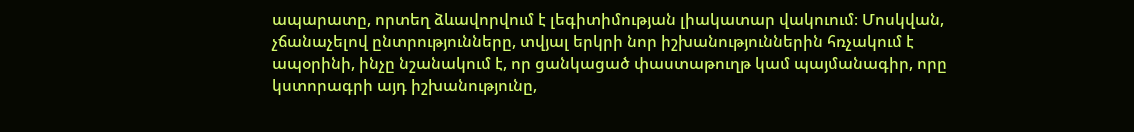ապարատը, որտեղ ձևավորվում է լեգիտիմության լիակատար վակուում։ Մոսկվան, չճանաչելով ընտրությունները, տվյալ երկրի նոր իշխանություններին հռչակում է ապօրինի, ինչը նշանակում է, որ ցանկացած փաստաթուղթ կամ պայմանագիր, որը կստորագրի այդ իշխանությունը,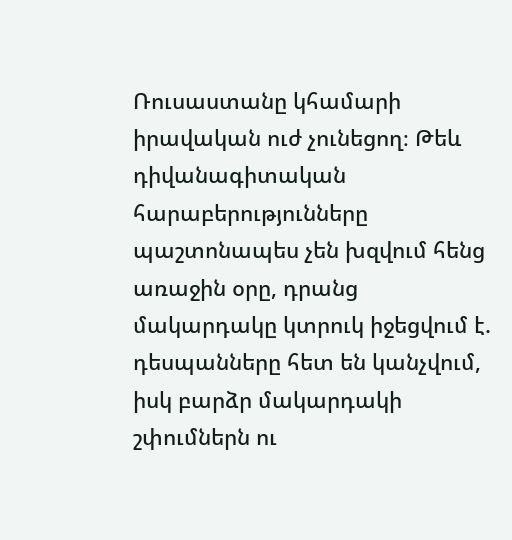Ռուսաստանը կհամարի իրավական ուժ չունեցող։ Թեև դիվանագիտական հարաբերությունները պաշտոնապես չեն խզվում հենց առաջին օրը, դրանց մակարդակը կտրուկ իջեցվում է. դեսպանները հետ են կանչվում, իսկ բարձր մակարդակի շփումներն ու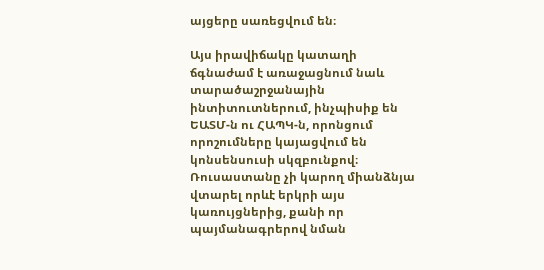այցերը սառեցվում են։

Այս իրավիճակը կատաղի ճգնաժամ է առաջացնում նաև տարածաշրջանային ինտիտուտներում, ինչպիսիք են ԵԱՏՄ-ն ու ՀԱՊԿ-ն, որոնցում որոշումները կայացվում են կոնսենսուսի սկզբունքով։ Ռուսաստանը չի կարող միանձնյա վտարել որևէ երկրի այս կառույցներից, քանի որ պայմանագրերով նման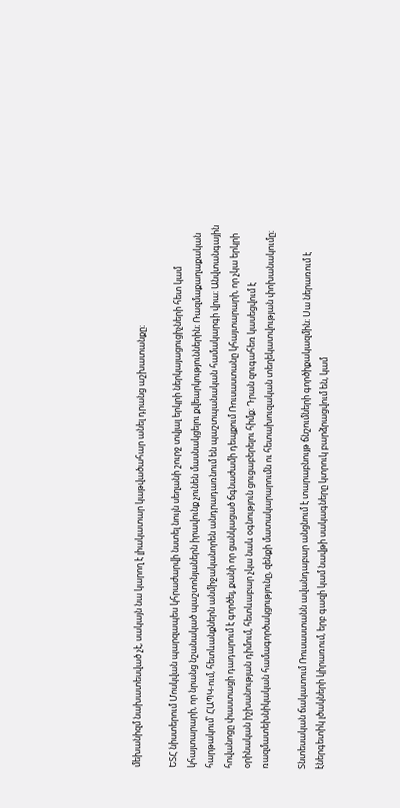մեխանիզմ նախատեսված չէ, սակայն նա կարող է լիակատար կաթվածահար անել դրանց աշխատանքը։

ԵՏՀ նիստերում Մոսկվան պարզապես կհրաժարվի նստել նույն սեղանի շուրջ տվյալ երկրի ներկայացուցիչների հետ կամ կհայտարարի, որ նրանց նշանակած պաշտոնյաներն իրավունք չունեն մասնակցելու քվեարկություններին։ Ռազմաքաղաքական հարթակում՝ ՀԱՊԿ-ում, հետևանքներն անմիջականորեն անդրադառնում են պաշտպանական համակարգի վրա։ Անվտանգային հովանոցը փաստացի դադարում է գործել, քանի որ ցանկացած ճգնաժամի դեպքում Ռուսաստանը կհայտարարի, որ չկա երկրի օրինական իշխանության դիմում, հետևաբար չկա նաև օգնություն ցուցաբերելու հիմք։ Դրան զուգահեռ կասեցվում է ռազմատեխնիկական համագործակցությունը, զենքի մատակարարումն ու հետախուզական տեղեկատվության փոխանակումը։

Տնտեսական ճակատում Ռուսաստանն ավանդաբար անցնում է տարաբնույթ ճնշումների գործիքակազմին։ Սա ներառում է էներգետիկ լծակների կիրառում, երբ գազի կամ նավթի սակագները կտրուկ բարձրացվում են, կամ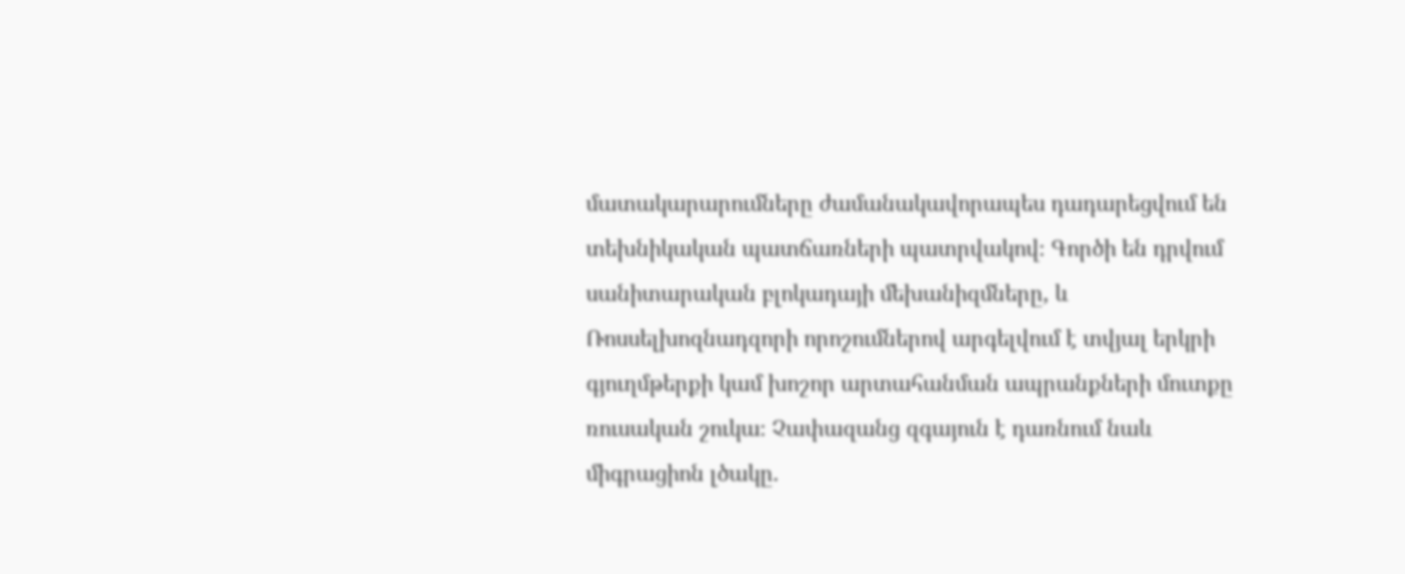մատակարարումները ժամանակավորապես դադարեցվում են տեխնիկական պատճառների պատրվակով։ Գործի են դրվում սանիտարական բլոկադայի մեխանիզմները, և Ռոսսելխոզնադզորի որոշումներով արգելվում է տվյալ երկրի գյուղմթերքի կամ խոշոր արտահանման ապրանքների մուտքը ռուսական շուկա։ Չափազանց զգայուն է դառնում նաև միգրացիոն լծակը.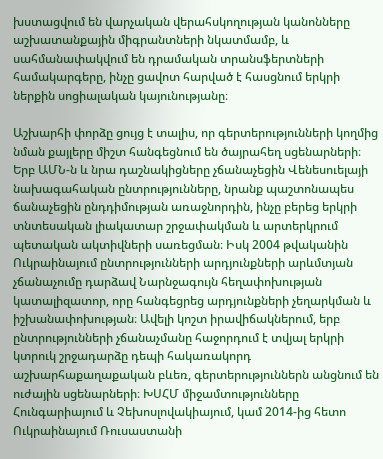խստացվում են վարչական վերահսկողության կանոնները աշխատանքային միգրանտների նկատմամբ, և սահմանափակվում են դրամական տրանսֆերտների համակարգերը, ինչը ցավոտ հարված է հասցնում երկրի ներքին սոցիալական կայունությանը։

Աշխարհի փորձը ցույց է տալիս, որ գերտերությունների կողմից նման քայլերը միշտ հանգեցնում են ծայրահեղ սցենարների։ Երբ ԱՄՆ-ն և նրա դաշնակիցները չճանաչեցին Վենեսուելայի նախագահական ընտրությունները, նրանք պաշտոնապես ճանաչեցին ընդդիմության առաջնորդին, ինչը բերեց երկրի տնտեսական լիակատար շրջափակման և արտերկրում պետական ակտիվների սառեցման։ Իսկ 2004 թվականին Ուկրաինայում ընտրությունների արդյունքների արևմտյան չճանաչումը դարձավ Նարնջագույն հեղափոխության կատալիզատոր, որը հանգեցրեց արդյունքների չեղարկման և իշխանափոխության։ Ավելի կոշտ իրավիճակներում, երբ ընտրությունների չճանաչմանը հաջորդում է տվյալ երկրի կտրուկ շրջադարձը դեպի հակառակորդ աշխարհաքաղաքական բևեռ, գերտերություններն անցնում են ուժային սցենարների։ ԽՍՀՄ միջամտությունները Հունգարիայում և Չեխոսլովակիայում, կամ 2014-ից հետո Ուկրաինայում Ռուսաստանի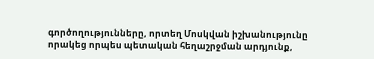գործողությունները, որտեղ Մոսկվան իշխանությունը որակեց որպես պետական հեղաշրջման արդյունք,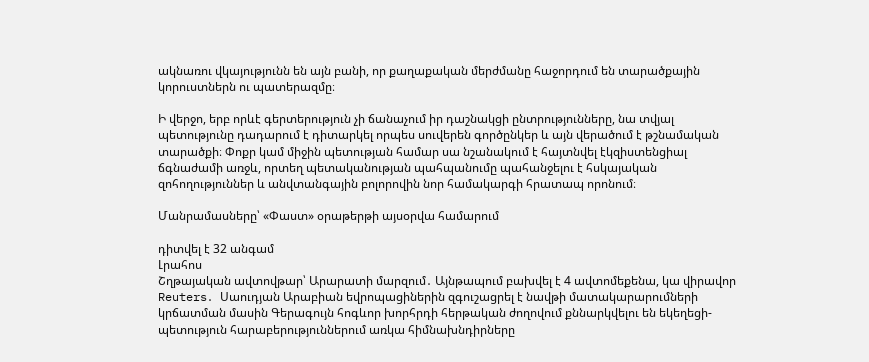ակնառու վկայությունն են այն բանի, որ քաղաքական մերժմանը հաջորդում են տարածքային կորուստներն ու պատերազմը։

Ի վերջո, երբ որևէ գերտերություն չի ճանաչում իր դաշնակցի ընտրությունները, նա տվյալ պետությունը դադարում է դիտարկել որպես սուվերեն գործընկեր և այն վերածում է թշնամական տարածքի։ Փոքր կամ միջին պետության համար սա նշանակում է հայտնվել էկզիստենցիալ ճգնաժամի առջև, որտեղ պետականության պահպանումը պահանջելու է հսկայական զոհողություններ և անվտանգային բոլորովին նոր համակարգի հրատապ որոնում։

Մանրամասները՝ «Փաստ» օրաթերթի այսօրվա համարում

դիտվել է 32 անգամ
Լրահոս
Շղթայական ավտովթար՝ Արարատի մարզում․ Այնթապում բախվել է 4 ավտոմեքենա, կա վիրավոր Reuters․ Սաուդյան Արաբիան եվրոպացիներին զգուշացրել է նավթի մատակարարումների կրճատման մասին Գերագույն հոգևոր խորհրդի հերթական ժողովում քննարկվելու են եկեղեցի-պետություն հարաբերություններում առկա հիմնախնդիրները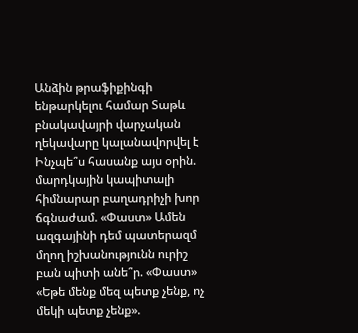Անձին թրաֆիքինգի ենթարկելու համար Տաթև բնակավայրի վարչական ղեկավարը կալանավորվել է Ինչպե՞ս հասանք այս օրին. մարդկային կապիտալի հիմնարար բաղադրիչի խոր ճգնաժամ. «Փաստ» Ամեն ազգայինի դեմ պատերազմ մղող իշխանությունն ուրիշ բան պիտի անե՞ր. «Փաստ» «Եթե մենք մեզ պետք չենք, ոչ մեկի պետք չենք».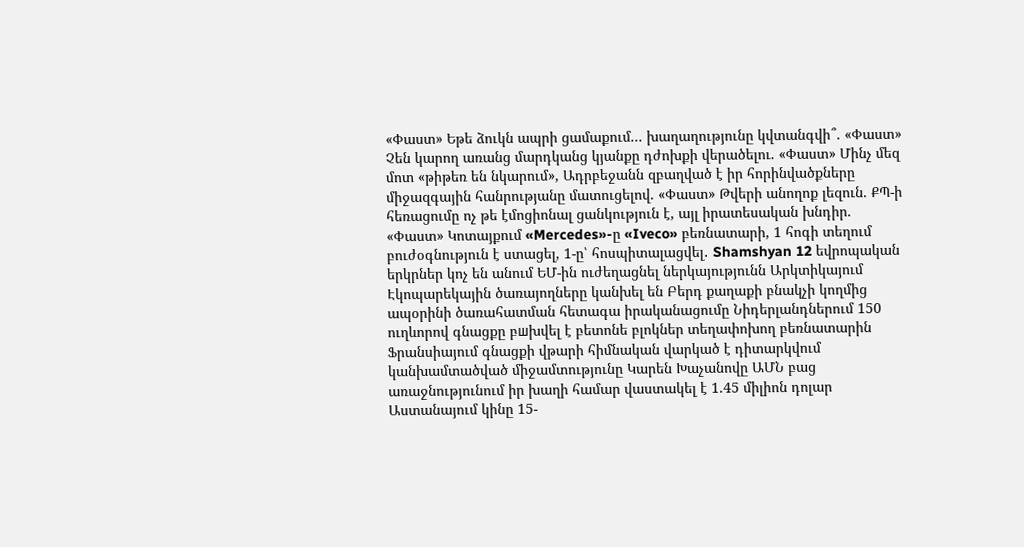«Փաստ» Եթե ձուկն ապրի ցամաքում... խաղաղությունը կվտանգվի՞. «Փաստ» Չեն կարող առանց մարդկանց կյանքը դժոխքի վերածելու. «Փաստ» Մինչ մեզ մոտ «թիթեռ են նկարում», Ադրբեջանն զբաղված է իր հորինվածքները միջազգային հանրությանը մատուցելով. «Փաստ» Թվերի անողոք լեզուն. ՔՊ-ի հեռացումը ոչ թե էմոցիոնալ ցանկություն է, այլ իրատեսական խնդիր. «Փաստ» Կոտայքում «Mercedes»-ը «Iveco» բեռնատարի, 1 հոգի տեղում բուժօգնություն է ստացել, 1-ը՝ հոսպիտալացվել․ Shamshyan 12 եվրոպական երկրներ կոչ են անում ԵՄ-ին ուժեղացնել ներկայությունն Արկտիկայում Էկոպարեկային ծառայողները կանխել են Բերդ քաղաքի բնակչի կողմից ապօրինի ծառահատման հետագա իրականացումը Նիդերլանդներում 150 ուղևորով գնացքը բшխվել է բետոնե բլոկներ տեղափոխող բեռնատարին Ֆրանսիայում գնացքի վթարի հիմնական վարկած է դիտարկվում կանխամտածված միջամտությունը Կարեն Խաչանովը ԱՄՆ բաց առաջնությունում իր խաղի համար վաստակել է 1.45 միլիոն դոլար Աստանայում կինը 15-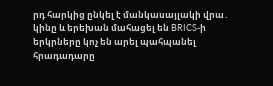րդ հարկից ընկել է մանկասայլակի վրա․ կինը և երեխան մահացել են BRICS-ի երկրները կոչ են արել պահպանել հրադադարը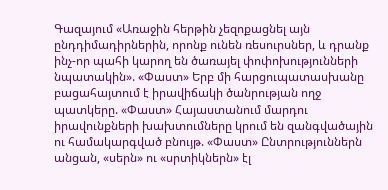Գազայում «Առաջին հերթին չեզոքացնել այն ընդդիմադիրներին, որոնք ունեն ռեսուրսներ, և դրանք ինչ-որ պահի կարող են ծառայել փոփոխությունների նպատակին». «Փաստ» Երբ մի հարցուպատասխանը բացահայտում է իրավիճակի ծանրության ողջ պատկերը. «Փաստ» Հայաստանում մարդու իրավունքների խախտումները կրում են զանգվածային ու համակարգված բնույթ. «Փաստ» Ընտրություններն անցան, «սերն» ու «սրտիկներն» էլ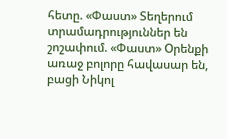հետը. «Փաստ» Տեղերում տրամադրություններ են շոշափում. «Փաստ» Oրենքի առաջ բոլորը հավասար են, բացի Նիկոլ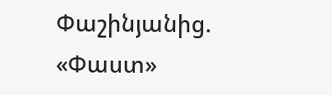Փաշինյանից. «Փաստ»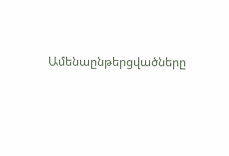Ամենաընթերցվածները